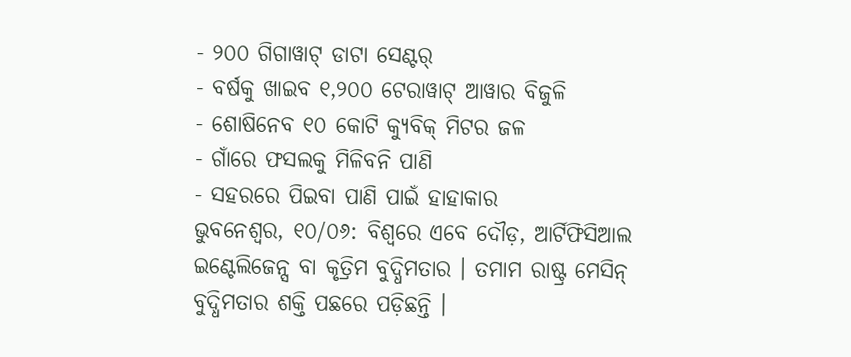- ୨୦୦ ଗିଗାୱାଟ୍ ଡାଟା ସେଣ୍ଟର୍
- ବର୍ଷକୁ ଖାଇବ ୧,୨୦୦ ଟେରାୱାଟ୍ ଆୱାର ବିଜୁଳି
- ଶୋଷିନେବ ୧୦ କୋଟି କ୍ୟୁବିକ୍ ମିଟର ଜଳ
- ଗାଁରେ ଫସଲକୁ ମିଳିବନି ପାଣି
- ସହରରେ ପିଇବା ପାଣି ପାଇଁ ହାହାକାର
ଭୁବନେଶ୍ବର, ୧୦/୦୬: ବିଶ୍ୱରେ ଏବେ ଦୌଡ଼, ଆର୍ଟିଫିସିଆଲ ଇଣ୍ଟେଲିଜେନ୍ସ ବା କୃତ୍ରିମ ବୁଦ୍ଧିମତାର । ତମାମ ରାଷ୍ଟ୍ର ମେସିନ୍ ବୁଦ୍ଧିମତାର ଶକ୍ତି ପଛରେ ପଡ଼ିଛନ୍ତି ।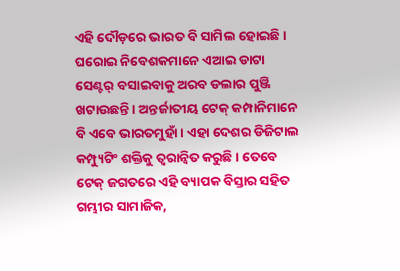ଏହି ଦୌଡ଼ରେ ଭାରତ ବି ସାମିଲ ହୋଇଛି । ଘରୋଇ ନିବେଶକମାନେ ଏଆଇ ଡାଟା ସେଣ୍ଟର୍ ବସାଇବାକୁ ଅରବ ଡଲାର ପୁଞ୍ଜି ଖଟାଉଛନ୍ତି । ଅନ୍ତର୍ଜାତୀୟ ଟେକ୍ କମ୍ପାନିମାନେ ବି ଏବେ ଭାରତମୁହାଁ । ଏହା ଦେଶର ଡିଜିଟାଲ କମ୍ପ୍ୟୁଟିଂ ଶକ୍ତିକୁ ତ୍ୱରାନ୍ୱିତ କରୁଛି । ତେବେ ଟେକ୍ ଜଗତରେ ଏହି ବ୍ୟାପକ ବିସ୍ତାର ସହିତ ଗମ୍ଭୀର ସାମାଜିକ,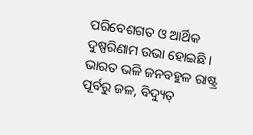ପରିବେଶଗତ ଓ ଆର୍ଥିକ ଦୁଷ୍ପରିଣାମ ଉଭା ହୋଇଛି । ଭାରତ ଭଳି ଜନବହୁଳ ରାଷ୍ଟ୍ର ପୂର୍ବରୁ ଜଳ, ବିଦ୍ୟୁତ୍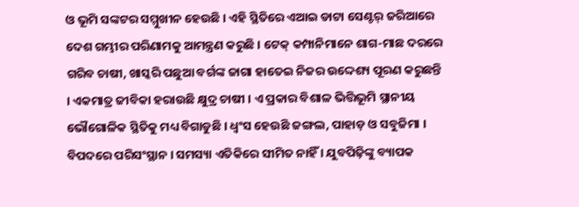ଓ ଭୂମି ସଙ୍କଟର ସମ୍ମୁଖୀନ ହେଉଛି । ଏହି ସ୍ଥିତିରେ ଏଆଇ ଡାଟା ସେଣ୍ଟର୍ ଜରିଆରେ ଦେଶ ଗମ୍ଭୀର ପରିଣାମକୁ ଆମନ୍ତ୍ରଣ କରୁଛି । ଟେକ୍ କମ୍ପାନିମାନେ ଶାଗ-ମାଛ ଦରରେ ଗରିବ ଚାଷୀ, ଖାସ୍କରି ପଛୁଆ ବର୍ଗଙ୍କ ଜାଗା ହାତେଇ ନିଜର ଉଦ୍ଦେଶ୍ୟ ପୂରଣ କରୁଛନ୍ତି । ଏକମାତ୍ର ଜୀବିକା ହରାଉଛି କ୍ଷୁଦ୍ର ଚାଷୀ । ଏ ପ୍ରକାର ବିଶାଳ ଭିତ୍ତିଭୂମି ସ୍ଥାନୀୟ ଭୌଗୋଳିକ ସ୍ଥିତିକୁ ମଧ୍ୟ ବିଗାଡୁଛି । ଧ୍ୱଂସ ହେଉଛି ଜଙ୍ଗଲ, ପାହାଡ଼ ଓ ସବୁଜିମା । ବିପଦରେ ପରିସଂସ୍ଥାନ । ସମସ୍ୟା ଏତିକିରେ ସୀମିତ ନାହିଁ । ଯୁବପିଢ଼ିଙ୍କୁ ବ୍ୟାପକ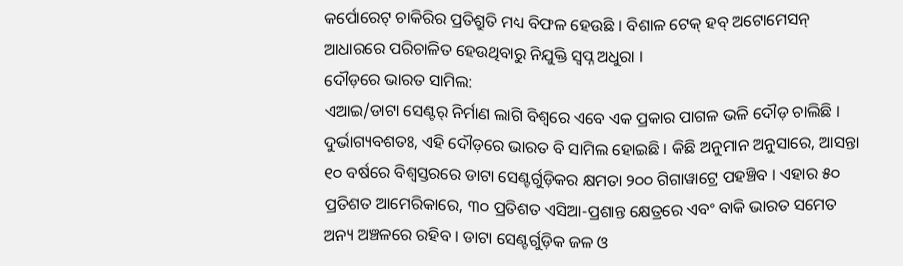କର୍ପୋରେଟ୍ ଚାକିରିର ପ୍ରତିଶ୍ରୁତି ମଧ୍ୟ ବିଫଳ ହେଉଛି । ବିଶାଳ ଟେକ୍ ହବ୍ ଅଟୋମେସନ୍ ଆଧାରରେ ପରିଚାଳିତ ହେଉଥିବାରୁ ନିଯୁକ୍ତି ସ୍ୱପ୍ନ ଅଧୁରା ।
ଦୌଡ଼ରେ ଭାରତ ସାମିଲ:
ଏଆଇ/ଡାଟା ସେଣ୍ଟର୍ ନିର୍ମାଣ ଲାଗି ବିଶ୍ୱରେ ଏବେ ଏକ ପ୍ରକାର ପାଗଳ ଭଳି ଦୌଡ଼ ଚାଲିଛି । ଦୁର୍ଭାଗ୍ୟବଶତଃ, ଏହି ଦୌଡ଼ରେ ଭାରତ ବି ସାମିଲ ହୋଇଛି । କିଛି ଅନୁମାନ ଅନୁସାରେ, ଆସନ୍ତା ୧୦ ବର୍ଷରେ ବିଶ୍ୱସ୍ତରରେ ଡାଟା ସେଣ୍ଟର୍ଗୁଡ଼ିକର କ୍ଷମତା ୨୦୦ ଗିଗାୱାଟ୍ରେ ପହଞ୍ଚିବ । ଏହାର ୫୦ ପ୍ରତିଶତ ଆମେରିକାରେ, ୩୦ ପ୍ରତିଶତ ଏସିଆ-ପ୍ରଶାନ୍ତ କ୍ଷେତ୍ରରେ ଏବଂ ବାକି ଭାରତ ସମେତ ଅନ୍ୟ ଅଞ୍ଚଳରେ ରହିବ । ଡାଟା ସେଣ୍ଟର୍ଗୁଡ଼ିକ ଜଳ ଓ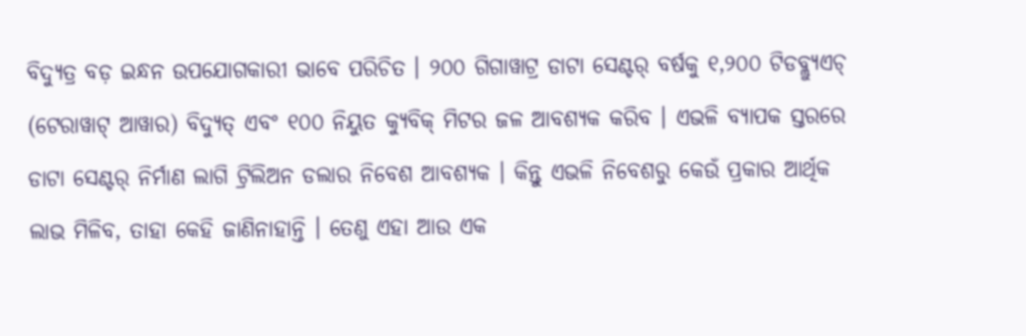ବିଦ୍ୟୁତ୍ର ବଡ଼ ଇନ୍ଧନ ଉପଯୋଗକାରୀ ଭାବେ ପରିଚିତ । ୨୦୦ ଗିଗାୱାଟ୍ର ଡାଟା ସେଣ୍ଟର୍ ବର୍ଷକୁ ୧,୨୦୦ ଟିଡବ୍ଲ୍ୟୁଏଚ୍ (ଟେରାୱାଟ୍ ଆୱାର) ବିଦ୍ୟୁତ୍ ଏବଂ ୧୦୦ ନିୟୁତ କ୍ୟୁବିକ୍ ମିଟର ଜଳ ଆବଶ୍ୟକ କରିବ । ଏଭଳି ବ୍ୟାପକ ସ୍ତରରେ ଡାଟା ସେଣ୍ଟର୍ ନିର୍ମାଣ ଲାଗି ଟ୍ରିଲିଅନ ଡଲାର ନିବେଶ ଆବଶ୍ୟକ । କିନ୍ତୁ ଏଭଳି ନିବେଶରୁ କେଉଁ ପ୍ରକାର ଆର୍ଥିକ ଲାଭ ମିଳିବ, ତାହା କେହି ଜାଣିନାହାନ୍ତି । ତେଣୁ ଏହା ଆଉ ଏକ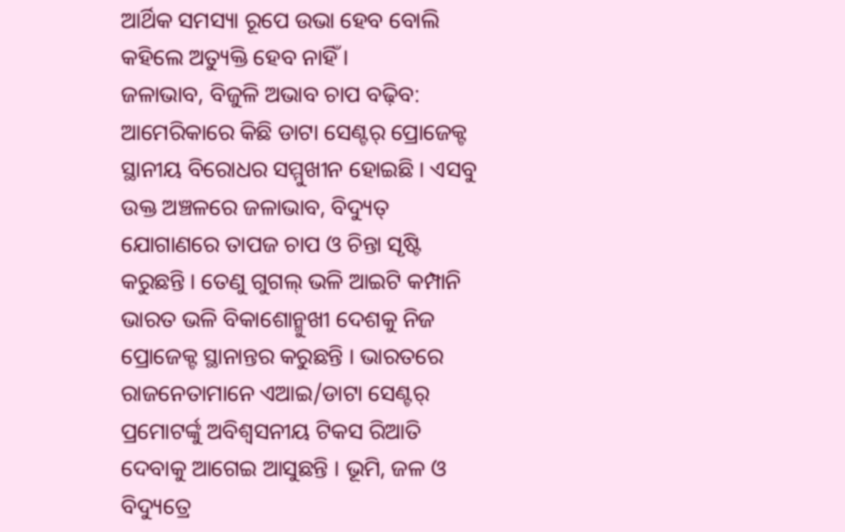ଆର୍ଥିକ ସମସ୍ୟା ରୂପେ ଉଭା ହେବ ବୋଲି କହିଲେ ଅତ୍ୟୁକ୍ତି ହେବ ନାହିଁ ।
ଜଳାଭାବ, ବିଜୁଳି ଅଭାବ ଚାପ ବଢ଼ିବ:
ଆମେରିକାରେ କିଛି ଡାଟା ସେଣ୍ଟର୍ ପ୍ରୋଜେକ୍ଟ ସ୍ଥାନୀୟ ବିରୋଧର ସମ୍ମୁଖୀନ ହୋଇଛି । ଏସବୁ ଉକ୍ତ ଅଞ୍ଚଳରେ ଜଳାଭାବ, ବିଦ୍ୟୁତ୍ ଯୋଗାଣରେ ତାପଜ ଚାପ ଓ ଚିନ୍ତା ସୃଷ୍ଟି କରୁଛନ୍ତି । ତେଣୁ ଗୁଗଲ୍ ଭଳି ଆଇଟି କମ୍ପାନି ଭାରତ ଭଳି ବିକାଶୋନ୍ମୁଖୀ ଦେଶକୁ ନିଜ ପ୍ରୋଜେକ୍ଟ ସ୍ଥାନାନ୍ତର କରୁଛନ୍ତି । ଭାରତରେ ରାଜନେତାମାନେ ଏଆଇ/ଡାଟା ସେଣ୍ଟର୍ ପ୍ରମୋଟର୍ଙ୍କୁ ଅବିଶ୍ୱସନୀୟ ଟିକସ ରିଆତି ଦେବାକୁ ଆଗେଇ ଆସୁଛନ୍ତି । ଭୂମି, ଜଳ ଓ ବିଦ୍ୟୁତ୍ରେ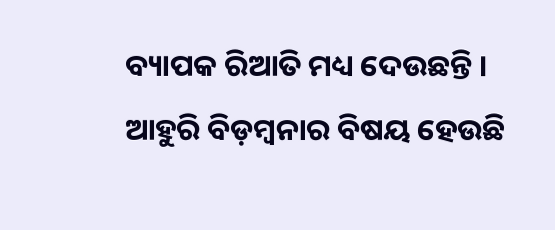ବ୍ୟାପକ ରିଆତି ମଧ୍ୟ ଦେଉଛନ୍ତି । ଆହୁରି ବିଡ଼ମ୍ବନାର ବିଷୟ ହେଉଛି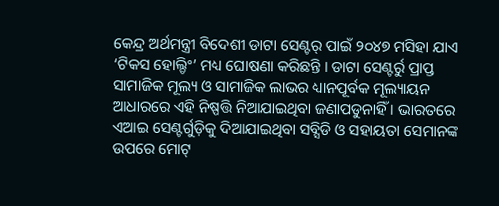କେନ୍ଦ୍ର ଅର୍ଥମନ୍ତ୍ରୀ ବିଦେଶୀ ଡାଟା ସେଣ୍ଟର୍ ପାଇଁ ୨୦୪୭ ମସିହା ଯାଏ ‘ଟିକସ ହୋଲ୍ଡିଂ’ ମଧ୍ୟ ଘୋଷଣା କରିଛନ୍ତି । ଡାଟା ସେଣ୍ଟର୍ରୁ ପ୍ରାପ୍ତ ସାମାଜିକ ମୂଲ୍ୟ ଓ ସାମାଜିକ ଲାଭର ଧ୍ୟାନପୂର୍ବକ ମୂଲ୍ୟାୟନ ଆଧାରରେ ଏହି ନିଷ୍ପତ୍ତି ନିଆଯାଇଥିବା ଜଣାପଡୁନାହିଁ । ଭାରତରେ ଏଆଇ ସେଣ୍ଟର୍ଗୁଡ଼ିକୁ ଦିଆଯାଇଥିବା ସବ୍ସିଡି ଓ ସହାୟତା ସେମାନଙ୍କ ଉପରେ ମୋଟ୍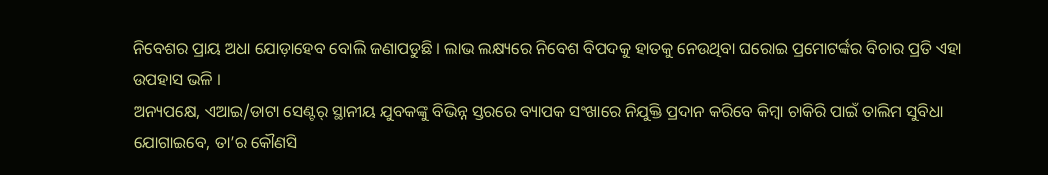ନିବେଶର ପ୍ରାୟ ଅଧା ଯୋଡ଼ାହେବ ବୋଲି ଜଣାପଡୁଛି । ଲାଭ ଲକ୍ଷ୍ୟରେ ନିବେଶ ବିପଦକୁ ହାତକୁ ନେଉଥିବା ଘରୋଇ ପ୍ରମୋଟର୍ଙ୍କର ବିଚାର ପ୍ରତି ଏହା ଉପହାସ ଭଳି ।
ଅନ୍ୟପକ୍ଷେ, ଏଆଇ/ଡାଟା ସେଣ୍ଟର୍ ସ୍ଥାନୀୟ ଯୁବକଙ୍କୁ ବିଭିନ୍ନ ସ୍ତରରେ ବ୍ୟାପକ ସଂଖାରେ ନିଯୁକ୍ତି ପ୍ରଦାନ କରିବେ କିମ୍ବା ଚାକିରି ପାଇଁ ତାଲିମ ସୁବିଧା ଯୋଗାଇବେ, ତା’ର କୌଣସି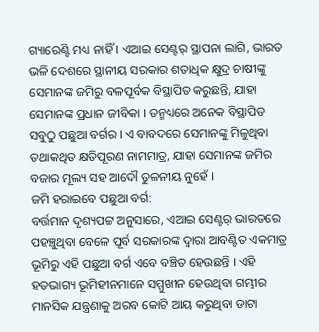ଗ୍ୟାରେଣ୍ଟି ମଧ୍ୟ ନାହିଁ । ଏଆଇ ସେଣ୍ଟର୍ ସ୍ଥାପନା ଲାଗି, ଭାରତ ଭଳି ଦେଶରେ ସ୍ଥାନୀୟ ସରକାର ଶତାଧିକ କ୍ଷୁଦ୍ର ଚାଷୀଙ୍କୁ ସେମାନଙ୍କ ଜମିରୁ ବଳପୂର୍ବକ ବିସ୍ଥାପିତ କରୁଛନ୍ତି, ଯାହା ସେମାନଙ୍କ ପ୍ରଧାନ ଜୀବିକା । ତନ୍ମଧ୍ୟରେ ଅନେକ ବିସ୍ଥାପିତ ସବୁଠୁ ପଛୁଆ ବର୍ଗର । ଏ ବାବଦରେ ସେମାନଙ୍କୁ ମିଳୁଥିବା ତଥାକଥିତ କ୍ଷତିପୂରଣ ନାମମାତ୍ର, ଯାହା ସେମାନଙ୍କ ଜମିର ବଜାର ମୂଲ୍ୟ ସହ ଆଦୌ ତୁଳନୀୟ ନୁହେଁ ।
ଜମି ହରାଇବେ ପଛୁଆ ବର୍ଗ:
ବର୍ତ୍ତମାନ ଦୃଶ୍ୟପଟ୍ଟ ଅନୁସାରେ, ଏଆଇ ସେଣ୍ଟର୍ ଭାରତରେ ପହଞ୍ଚୁଥିବା ବେଳେ ପୂର୍ବ ସରକାରଙ୍କ ଦ୍ୱାରା ଆବଣ୍ଟିତ ଏକମାତ୍ର ଭୂମିରୁ ଏହି ପଛୁଆ ବର୍ଗ ଏବେ ବଞ୍ଚିତ ହେଉଛନ୍ତି । ଏହି ହତଭାଗ୍ୟ ଭୂମିହୀନମାନେ ସମ୍ମୁଖୀନ ହେଉଥିବା ଗମ୍ଭୀର ମାନସିକ ଯନ୍ତ୍ରଣାକୁ ଅରବ କୋଟି ଆୟ କରୁଥିବା ଡାଟା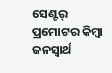ସେଣ୍ଟର୍ ପ୍ରମୋଟର କିମ୍ବା ଜନସ୍ୱାର୍ଥ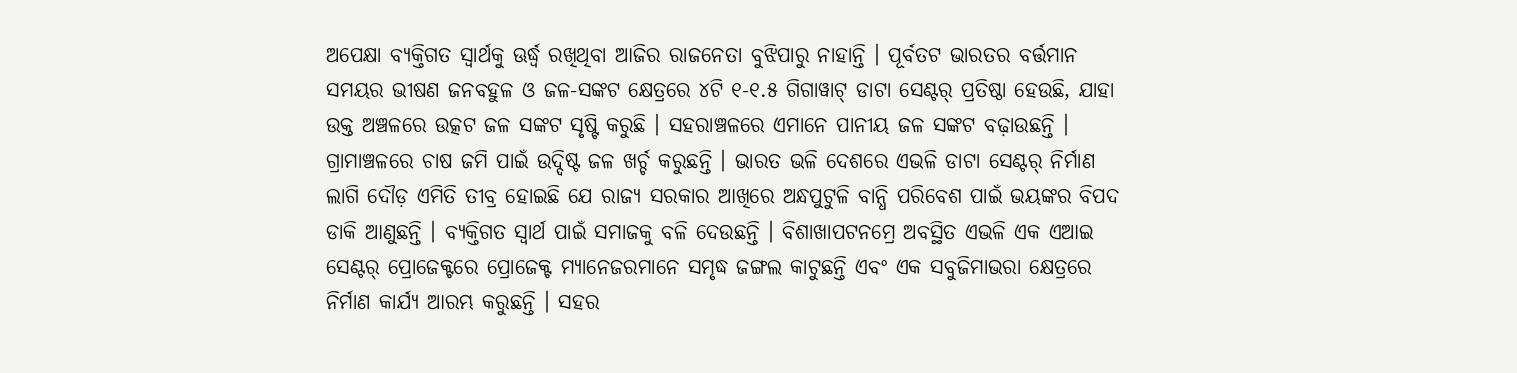ଅପେକ୍ଷା ବ୍ୟକ୍ତିଗତ ସ୍ୱାର୍ଥକୁ ଊର୍ଦ୍ଧ୍ୱ ରଖିଥିବା ଆଜିର ରାଜନେତା ବୁଝିପାରୁ ନାହାନ୍ତି । ପୂର୍ବତଟ ଭାରତର ବର୍ତ୍ତମାନ ସମୟର ଭୀଷଣ ଜନବହୁଳ ଓ ଜଳ-ସଙ୍କଟ କ୍ଷେତ୍ରରେ ୪ଟି ୧-୧.୫ ଗିଗାୱାଟ୍ ଡାଟା ସେଣ୍ଟର୍ ପ୍ରତିଷ୍ଠା ହେଉଛି, ଯାହା ଉକ୍ତ ଅଞ୍ଚଳରେ ଉତ୍କଟ ଜଳ ସଙ୍କଟ ସୃଷ୍ଟି କରୁଛି । ସହରାଞ୍ଚଳରେ ଏମାନେ ପାନୀୟ ଜଳ ସଙ୍କଟ ବଢ଼ାଉଛନ୍ତି । ଗ୍ରାମାଞ୍ଚଳରେ ଚାଷ ଜମି ପାଇଁ ଉଦ୍ଦିଷ୍ଟ ଜଳ ଖର୍ଚ୍ଚ କରୁଛନ୍ତି । ଭାରତ ଭଳି ଦେଶରେ ଏଭଳି ଡାଟା ସେଣ୍ଟର୍ ନିର୍ମାଣ ଲାଗି ଦୌଡ଼ ଏମିତି ତୀବ୍ର ହୋଇଛି ଯେ ରାଜ୍ୟ ସରକାର ଆଖିରେ ଅନ୍ଧପୁଟୁଳି ବାନ୍ଧି ପରିବେଶ ପାଇଁ ଭୟଙ୍କର ବିପଦ ଡାକି ଆଣୁଛନ୍ତି । ବ୍ୟକ୍ତିଗତ ସ୍ୱାର୍ଥ ପାଇଁ ସମାଜକୁ ବଳି ଦେଉଛନ୍ତି । ବିଶାଖାପଟନମ୍ରେ ଅବସ୍ଥିତ ଏଭଳି ଏକ ଏଆଇ ସେଣ୍ଟର୍ ପ୍ରୋଜେକ୍ଟରେ ପ୍ରୋଜେକ୍ଟ ମ୍ୟାନେଜରମାନେ ସମୃଦ୍ଧ ଜଙ୍ଗଲ କାଟୁଛନ୍ତି ଏବଂ ଏକ ସବୁଜିମାଭରା କ୍ଷେତ୍ରରେ ନିର୍ମାଣ କାର୍ଯ୍ୟ ଆରମ୍ଭ କରୁଛନ୍ତି । ସହର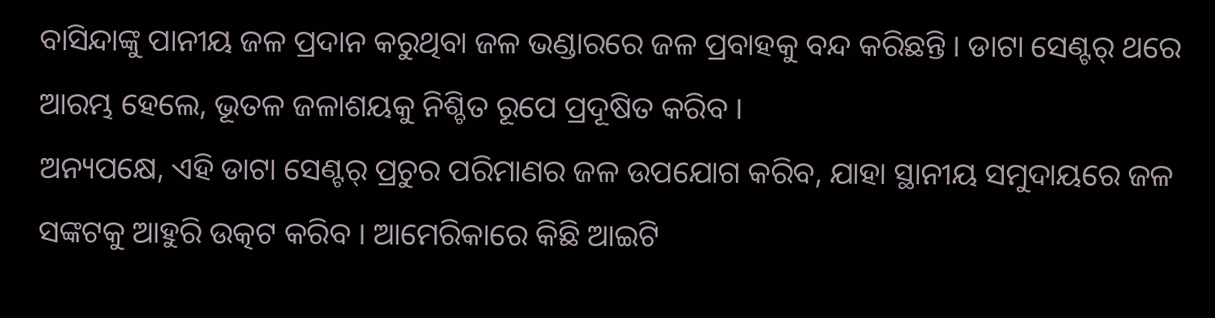ବାସିନ୍ଦାଙ୍କୁ ପାନୀୟ ଜଳ ପ୍ରଦାନ କରୁଥିବା ଜଳ ଭଣ୍ଡାରରେ ଜଳ ପ୍ରବାହକୁ ବନ୍ଦ କରିଛନ୍ତି । ଡାଟା ସେଣ୍ଟର୍ ଥରେ ଆରମ୍ଭ ହେଲେ, ଭୂତଳ ଜଳାଶୟକୁ ନିଶ୍ଚିତ ରୂପେ ପ୍ରଦୂଷିତ କରିବ ।
ଅନ୍ୟପକ୍ଷେ, ଏହି ଡାଟା ସେଣ୍ଟର୍ ପ୍ରଚୁର ପରିମାଣର ଜଳ ଉପଯୋଗ କରିବ, ଯାହା ସ୍ଥାନୀୟ ସମୁଦାୟରେ ଜଳ ସଙ୍କଟକୁ ଆହୁରି ଉତ୍କଟ କରିବ । ଆମେରିକାରେ କିଛି ଆଇଟି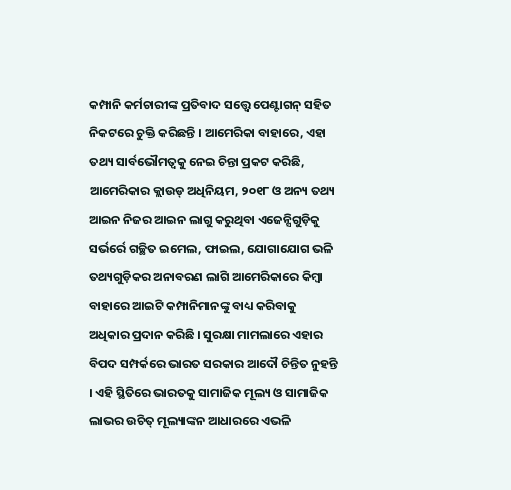କମ୍ପାନି କର୍ମଚାରୀଙ୍କ ପ୍ରତିବାଦ ସତ୍ତ୍ବେ ପେଣ୍ଟାଗନ୍ ସହିତ ନିକଟରେ ଚୁକ୍ତି କରିଛନ୍ତି । ଆମେରିକା ବାହାରେ, ଏହା ତଥ୍ୟ ସାର୍ବଭୌମତ୍ୱକୁ ନେଇ ଚିନ୍ତା ପ୍ରକଟ କରିଛି, ଆମେରିକାର କ୍ଲାଉଡ୍ ଅଧିନିୟମ, ୨୦୧୮ ଓ ଅନ୍ୟ ତଥ୍ୟ ଆଇନ ନିଜର ଆଇନ ଲାଗୁ କରୁଥିବା ଏଜେନ୍ସିଗୁଡ଼ିକୁ ସର୍ଭର୍ରେ ଗଚ୍ଛିତ ଇମେଲ, ଫାଇଲ, ଯୋଗାଯୋଗ ଭଳି ତଥ୍ୟଗୁଡ଼ିକର ଅନାବରଣ ଲାଗି ଆମେରିକାରେ କିମ୍ବା ବାହାରେ ଆଇଟି କମ୍ପାନିମାନଙ୍କୁ ବାଧ୍ୟ କରିବାକୁ ଅଧିକାର ପ୍ରଦାନ କରିଛି । ସୁରକ୍ଷା ମାମଲାରେ ଏହାର ବିପଦ ସମ୍ପର୍କରେ ଭାରତ ସରକାର ଆଦୌ ଚିନ୍ତିତ ନୁହନ୍ତି । ଏହି ସ୍ଥିତିରେ ଭାରତକୁ ସାମାଜିକ ମୂଲ୍ୟ ଓ ସାମାଜିକ ଲାଭର ଉଚିତ୍ ମୂଲ୍ୟାଙ୍କନ ଆଧାରରେ ଏଭଳି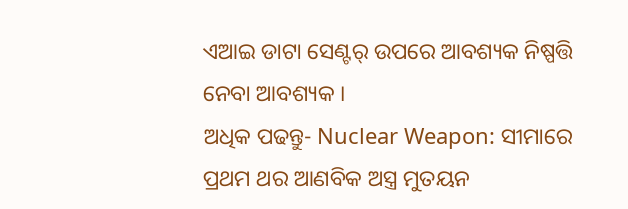ଏଆଇ ଡାଟା ସେଣ୍ଟର୍ ଉପରେ ଆବଶ୍ୟକ ନିଷ୍ପତ୍ତି ନେବା ଆବଶ୍ୟକ ।
ଅଧିକ ପଢନ୍ତୁ- Nuclear Weapon: ସୀମାରେ ପ୍ରଥମ ଥର ଆଣବିକ ଅସ୍ତ୍ର ମୁତୟନ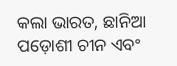କଲା ଭାରତ, ଛାନିଆ ପଡ଼ୋଶୀ ଚୀନ ଏବଂ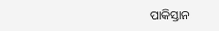ପାକିସ୍ତାନ